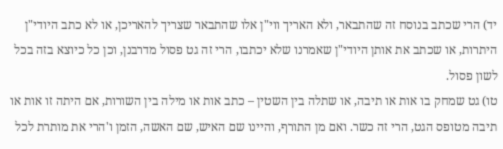יד) הרי שכתב בנוסח זה שהתבאר, ולא האריך ווי"ן אלו שהתבאר שצריך להאריכן, או לא כתב היודי"ן היתרות, או שכתב את אותן היודי"ן שאמרנו שלא יכתבו, הרי זה גט פסול מדרבנן, וכן כל כיוצא בזה בכל לשון פסול.
טו) גט שמחק בו אות או תיבה, או שתלה בין השטין – כתב אות או מילה בין השורות, אם היתה זו אות או תיבה מטופס הגט, הרי זה כשר. ואם מן התורף, והיינו שם האיש, שם האשה, הזמן ו'הרי את מותרת לכל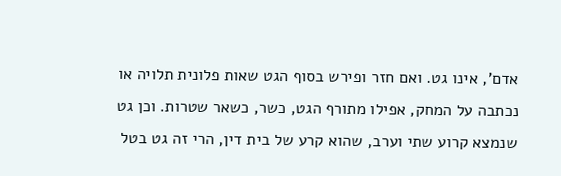אדם', אינו גט. ואם חזר ופירש בסוף הגט שאות פלונית תלויה או נכתבה על המחק, אפילו מתורף הגט, כשר, כשאר שטרות. וכן גט שנמצא קרוע שתי וערב, שהוא קרע של בית דין, הרי זה גט בטל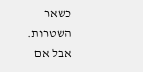כשאר השטרות. אבל אם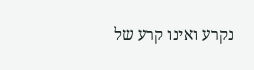נקרע ואינו קרע של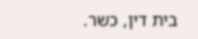בית דין, כשר.